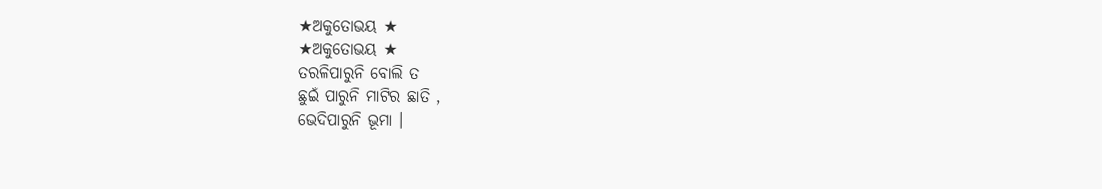★ଅକୁତୋଭୟ ★
★ଅକୁତୋଭୟ ★
ତରଳିପାରୁନି ବୋଲି ତ
ଛୁଇଁ ପାରୁନି ମାଟିର ଛାତି ,
ଭେଦିପାରୁନି ଭୂମା ।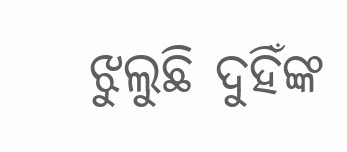ଝୁଲୁଛି ଦୁହିଁଙ୍କ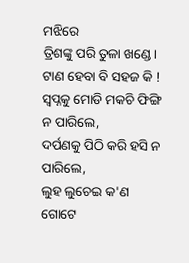ମଝିରେ
ତ୍ରିଶଙ୍କୁ ପରି ତୁଳା ଖଣ୍ଡେ।
ଟାଣ ହେବା ବି ସହଜ କି !
ସ୍ବପ୍ନକୁ ମୋଡି ମକଚି ଫିଙ୍ଗି ନ ପାରିଲେ,
ଦର୍ପଣକୁ ପିଠି କରି ହସି ନ ପାରିଲେ,
ଲୁହ ଲୁଚେଇ କ'ଣ ଗୋଟେ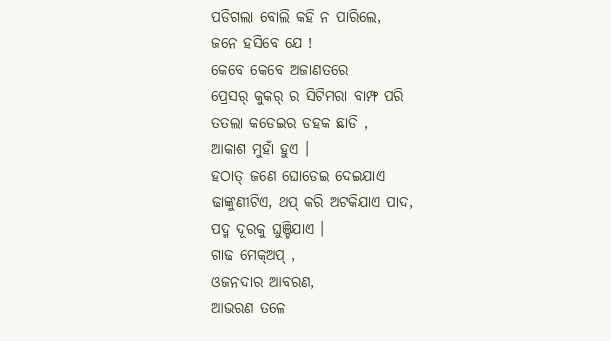ପଡିଗଲା ବୋଲି କହି ନ ପାରିଲେ,
ଜନେ ହସିବେ ଯେ !
କେବେ କେବେ ଅଜାଣତରେ
ପ୍ରେସର୍ କୁକର୍ ର ସିଟିମରା ବାମ୍ଫ ପରି
ତତଲା କଡେଇର ଡହକ ଛାଡି ,
ଆକାଶ ମୁହାଁ ହୁଏ ।
ହଠାତ୍ ଜଣେ ଘୋଡେଇ ଦେଇଯାଏ
ଢାଙ୍କୁଣୀଟିଏ, ଥପ୍ କରି ଅଟକିଯାଏ ପାଦ,
ପଦ୍ମ ଦୂରକୁ ଘୁଞ୍ଚିଯାଏ ।
ଗାଢ ମେକ୍ଅପ୍ ,
ଓଜନଦାର ଆବରଣ,
ଆଭରଣ ତଳେ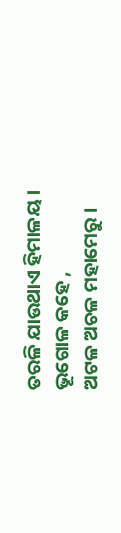ତରଳି ଯାଉଥାଏ ହିମାଳୟ ।
ଭୂଗୋଳ କହେ ,
ଅଟଳ ଅଚଳ ମହାମେରୁ ।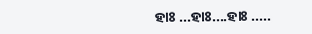ହାଃ ...ହାଃ....ହାଃ .....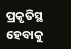ପ୍ରକୃତିସ୍ଥ ହେବାକୁ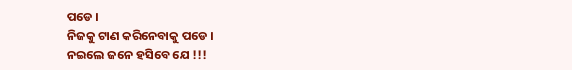ପଡେ ।
ନିଜକୁ ଟାଣ କରିନେବାକୁ ପଡେ ।
ନଇଲେ ଜନେ ହସିବେ ଯେ !!!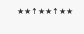★★↑★★↑★★